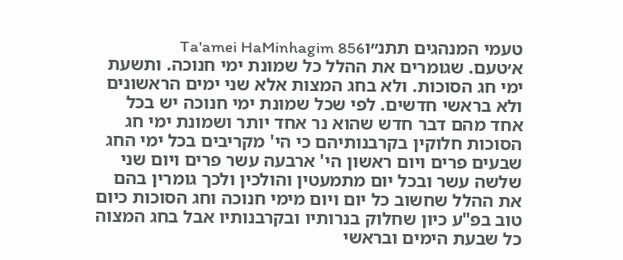טעמי המנהגים תתנ״וTa'amei HaMinhagim 856
א׳טעם. שגומרים את ההלל כל שמונת ימי חנוכה. ותשעת ימי חג הסוכות. ולא בחג המצות אלא שני ימים הראשונים ולא בראשי חדשים. לפי שכל שמונת ימי חנוכה יש בכל אחד מהם דבר חדש שהוא נר אחד יותר ושמונת ימי חג הסוכות חלוקין בקרבנותיהם כי הי' מקריבים בכל ימי החג שבעים פרים ויום ראשון הי' ארבעה עשר פרים ויום שני שלשה עשר ובכל יום מתמעטין והולכין ולכך גומרין בהם את ההלל שחשוב כל יום ויום מימי חנוכה וחג הסוכות כיום טוב בפ"ע כיון שחלוק בנרותיו ובקרבנותיו אבל בחג המצוה כל שבעת הימים ובראשי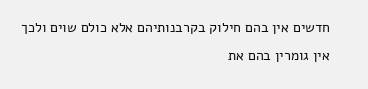חדשים אין בהם חילוק בקרבנותיהם אלא כולם שוים ולכך אין גומרין בהם את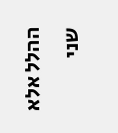ההלל אלא שני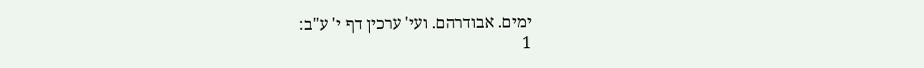ימים. אבודרהם. ועי' ערכין דף י' ע"ב:
1